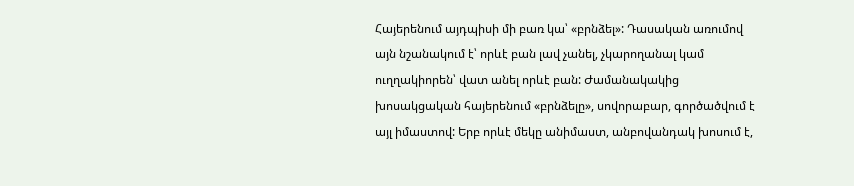Հայերենում այդպիսի մի բառ կա՝ «բրնձել»: Դասական առումով այն նշանակում է՝ որևէ բան լավ չանել, չկարողանալ կամ ուղղակիորեն՝ վատ անել որևէ բան: Ժամանակակից խոսակցական հայերենում «բրնձելը», սովորաբար, գործածվում է այլ իմաստով: Երբ որևէ մեկը անիմաստ, անբովանդակ խոսում է,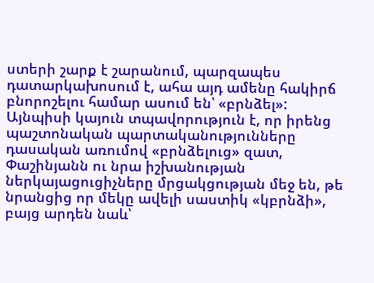ստերի շարք է շարանում, պարզապես դատարկախոսում է, ահա այդ ամենը հակիրճ բնորոշելու համար ասում են՝ «բրնձել»: Այնպիսի կայուն տպավորություն է, որ իրենց պաշտոնական պարտականությունները դասական առումով «բրնձելուց» զատ, Փաշինյանն ու նրա իշխանության ներկայացուցիչները մրցակցության մեջ են, թե նրանցից որ մեկը ավելի սաստիկ «կբրնձի», բայց արդեն նաև՝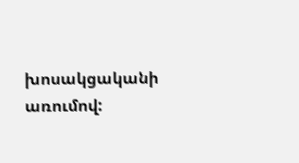խոսակցականի առումով: